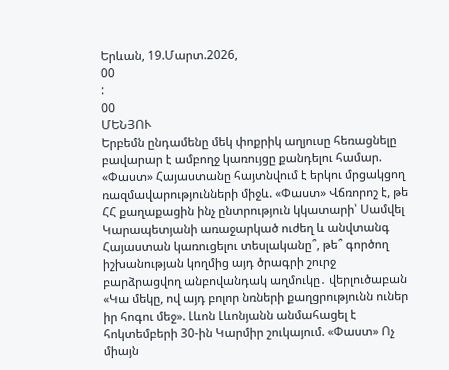Երևան, 19.Մարտ.2026,
00
:
00
ՄԵՆՅՈՒ
Երբեմն ընդամենը մեկ փոքրիկ աղյուսը հեռացնելը բավարար է ամբողջ կառույցը քանդելու համար. «Փաստ» Հայաստանը հայտնվում է երկու մրցակցող ռազմավարությունների միջև. «Փաստ» Վճռորոշ է, թե ՀՀ քաղաքացին ինչ ընտրություն կկատարի՝ Սամվել Կարապետյանի առաջարկած ուժեղ և անվտանգ Հայաստան կառուցելու տեսլականը՞, թե՞ գործող իշխանության կողմից այդ ծրագրի շուրջ բարձրացվող անբովանդակ աղմուկը․ վերլուծաբան «Կա մեկը, ով այդ բոլոր նռների քաղցրությունն ուներ իր հոգու մեջ». Լևոն Լևոնյանն անմահացել է հոկտեմբերի 30-ին Կարմիր շուկայում. «Փաստ» Ոչ միայն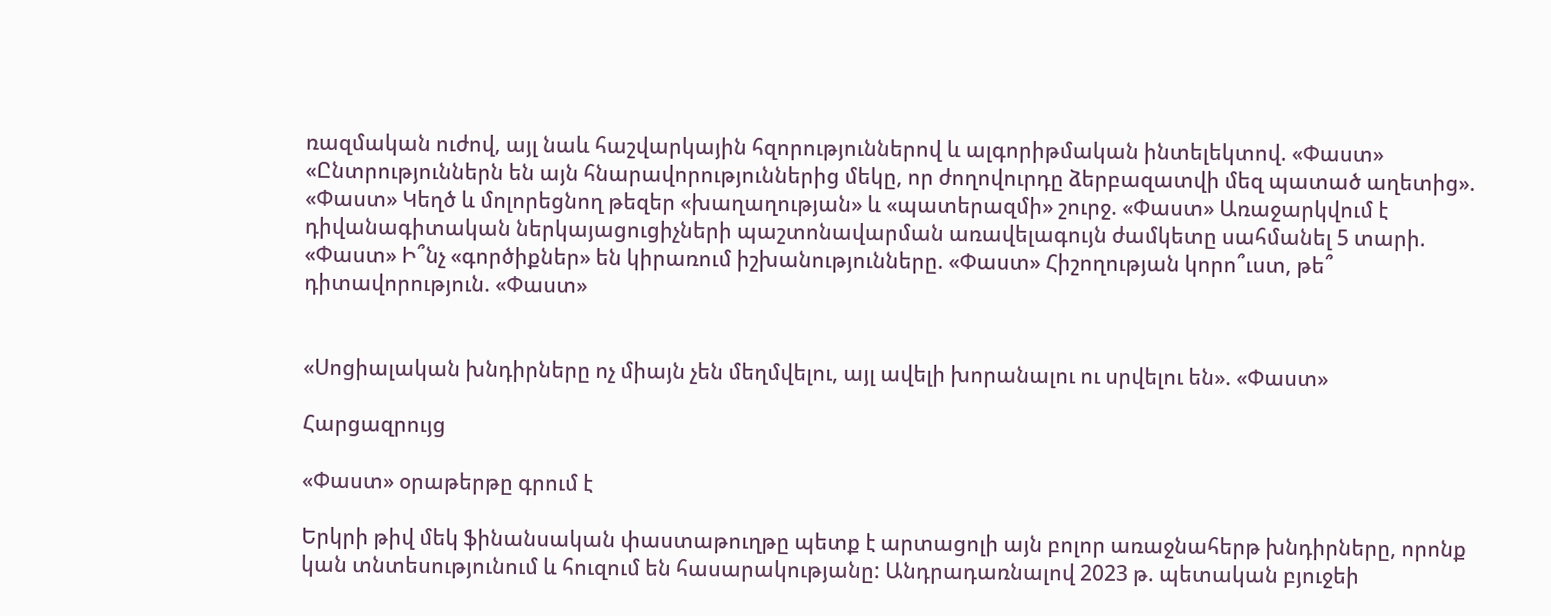ռազմական ուժով, այլ նաև հաշվարկային հզորություններով և ալգորիթմական ինտելեկտով. «Փաստ» «Ընտրություններն են այն հնարավորություններից մեկը, որ ժողովուրդը ձերբազատվի մեզ պատած աղետից». «Փաստ» Կեղծ և մոլորեցնող թեզեր «խաղաղության» և «պատերազմի» շուրջ. «Փաստ» Առաջարկվում է դիվանագիտական ներկայացուցիչների պաշտոնավարման առավելագույն ժամկետը սահմանել 5 տարի. «Փաստ» Ի՞նչ «գործիքներ» են կիրառում իշխանությունները. «Փաստ» Հիշողության կորո՞ւստ, թե՞ դիտավորություն. «Փաստ»


«Սոցիալական խնդիրները ոչ միայն չեն մեղմվելու, այլ ավելի խորանալու ու սրվելու են». «Փաստ»

Հարցազրույց

«Փաստ» օրաթերթը գրում է

Երկրի թիվ մեկ ֆինանսական փաստաթուղթը պետք է արտացոլի այն բոլոր առաջնահերթ խնդիրները, որոնք կան տնտեսությունում և հուզում են հասարակությանը: Անդրադառնալով 2023 թ. պետական բյուջեի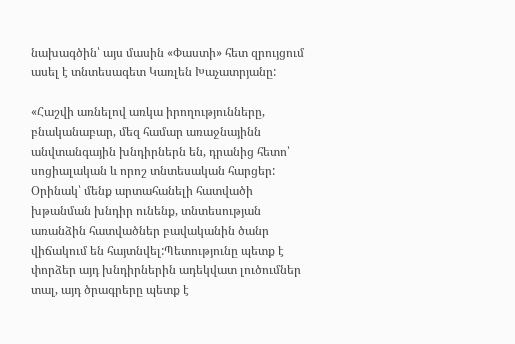նախագծին՝ այս մասին «Փաստի» հետ զրույցում ասել է տնտեսագետ Կառլեն Խաչատրյանը:

«Հաշվի առնելով առկա իրողությունները, բնականաբար, մեզ համար առաջնայինն անվտանգային խնդիրներն են, դրանից հետո՝ սոցիալական և որոշ տնտեսական հարցեր: Օրինակ՝ մենք արտահանելի հատվածի խթանման խնդիր ունենք, տնտեսության առանձին հատվածներ բավականին ծանր վիճակում են հայտնվել:Պետությունը պետք է փորձեր այդ խնդիրներին ադեկվատ լուծումներ տալ, այդ ծրագրերը պետք է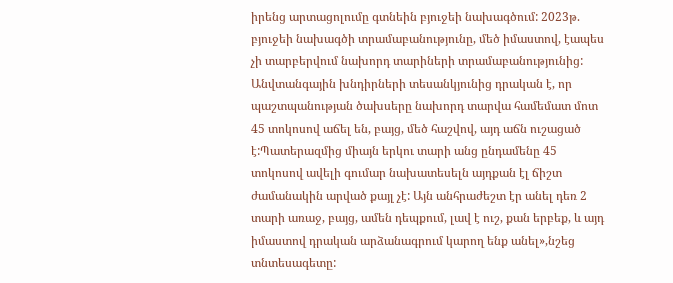իրենց արտացոլումը գտնեին բյուջեի նախագծում: 2023թ. բյուջեի նախագծի տրամաբանությունը, մեծ իմաստով, էապես չի տարբերվում նախորդ տարիների տրամաբանությունից: Անվտանգային խնդիրների տեսանկյունից դրական է, որ պաշտպանության ծախսերը նախորդ տարվա համեմատ մոտ 45 տոկոսով աճել են, բայց, մեծ հաշվով, այդ աճն ուշացած է:Պատերազմից միայն երկու տարի անց ընդամենը 45 տոկոսով ավելի գումար նախատեսելն այդքան էլ ճիշտ ժամանակին արված քայլ չէ: Այն անհրաժեշտ էր անել դեռ 2 տարի առաջ, բայց, ամեն դեպքում, լավ է ուշ, քան երբեք, և այդ իմաստով դրական արձանագրում կարող ենք անել»,նշեց տնտեսագետը: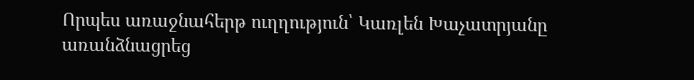Որպես առաջնահերթ ուղղություն՝ Կառլեն Խաչատրյանը առանձնացրեց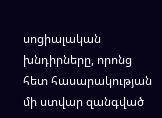սոցիալական խնդիրները, որոնց հետ հասարակության մի ստվար զանգված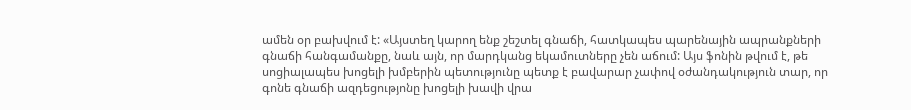ամեն օր բախվում է: «Այստեղ կարող ենք շեշտել գնաճի, հատկապես պարենային ապրանքների գնաճի հանգամանքը, նաև այն, որ մարդկանց եկամուտները չեն աճում: Այս ֆոնին թվում է, թե սոցիալապես խոցելի խմբերին պետությունը պետք է բավարար չափով օժանդակություն տար, որ գոնե գնաճի ազդեցությոնը խոցելի խավի վրա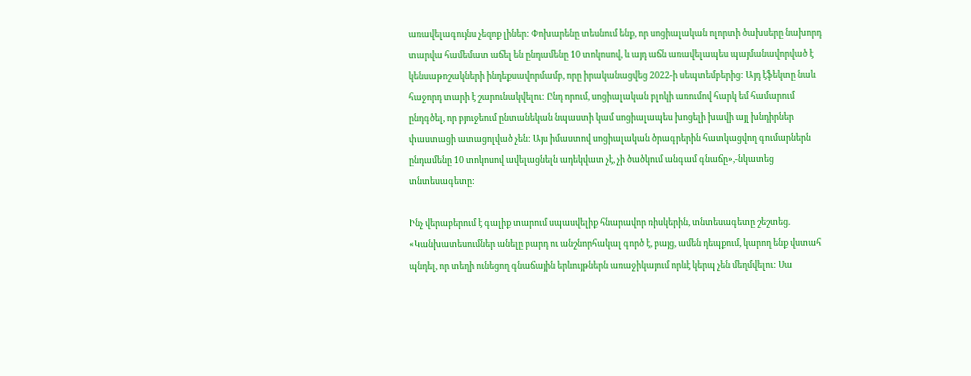առավելագույնս չեզոք լիներ: Փոխարենը տեսնում ենք, որ սոցիալական ոլորտի ծախսերը նախորդ տարվա համեմատ աճել են ընդամենը 10 տոկոսով, և այդ աճն առավելապես պայմանավորված է կենսաթոշակների ինդեքսավորմամբ, որը իրականացվեց 2022-ի սեպտեմբերից: Այդ էֆեկտը նաև հաջորդ տարի է շարունակվելու: Ընդ որում, սոցիալական բլոկի առումով հարկ եմ համարում ընդգծել, որ բյուջեում ընտանեկան նպաստի կամ սոցիալապես խոցելի խավի այլ խնդիրներ փաստացի ատացոլված չեն: Այս իմաստով սոցիալական ծրագրերին հատկացվող գումարներն ընդամենը 10 տոկոսով ավելացնելն ադեկվատ չէ, չի ծածկում անգամ գնաճը»,-նկատեց տնտեսագետը:

Ինչ վերաբերում է գալիք տարում սպասվելիք հնարավոր ռիսկերին, տնտեսագետը շեշտեց. «Կանխատեսումներ անելը բարդ ու անշնորհակալ գործ է, բայց, ամեն դեպքում, կարող ենք վստահ պնդել, որ տեղի ունեցող գնաճային երևույթներն առաջիկայում որևէ կերպ չեն մեղմվելու: Սա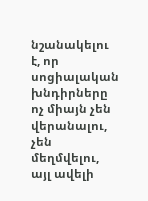նշանակելու է, որ սոցիալական խնդիրները ոչ միայն չեն վերանալու, չեն մեղմվելու, այլ ավելի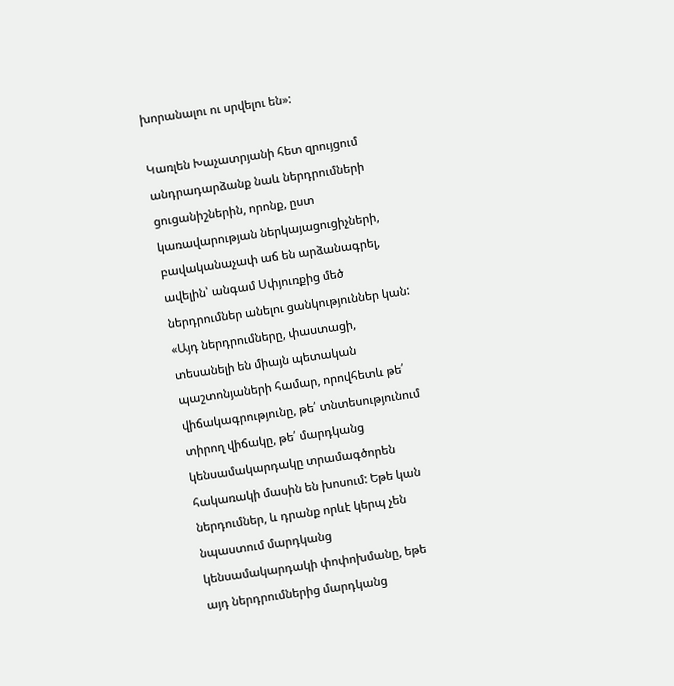խորանալու ու սրվելու են»:

Կառլեն Խաչատրյանի հետ զրույցում անդրադարձանք նաև ներդրումների ցուցանիշներին, որոնք, ըստ կառավարության ներկայացուցիչների, բավականաչափ աճ են արձանագրել, ավելին՝ անգամ Սփյուռքից մեծ ներդրումներ անելու ցանկություններ կան: «Այդ ներդրումները, փաստացի, տեսանելի են միայն պետական պաշտոնյաների համար, որովհետև թե՛ վիճակագրությունը, թե՛ տնտեսությունում տիրող վիճակը, թե՛ մարդկանց կենսամակարդակը տրամագծորեն հակառակի մասին են խոսում: Եթե կան ներդումներ, և դրանք որևէ կերպ չեն նպաստում մարդկանց կենսամակարդակի փոփոխմանը, եթե այդ ներդրումներից մարդկանց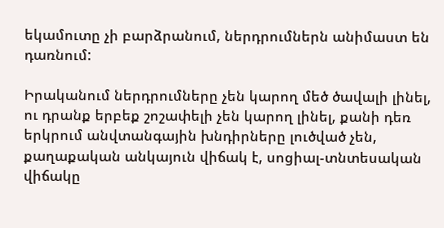եկամուտը չի բարձրանում, ներդրումներն անիմաստ են դառնում:

Իրականում ներդրումները չեն կարող մեծ ծավալի լինել, ու դրանք երբեք շոշափելի չեն կարող լինել, քանի դեռ երկրում անվտանգային խնդիրները լուծված չեն, քաղաքական անկայուն վիճակ է, սոցիալ-տնտեսական վիճակը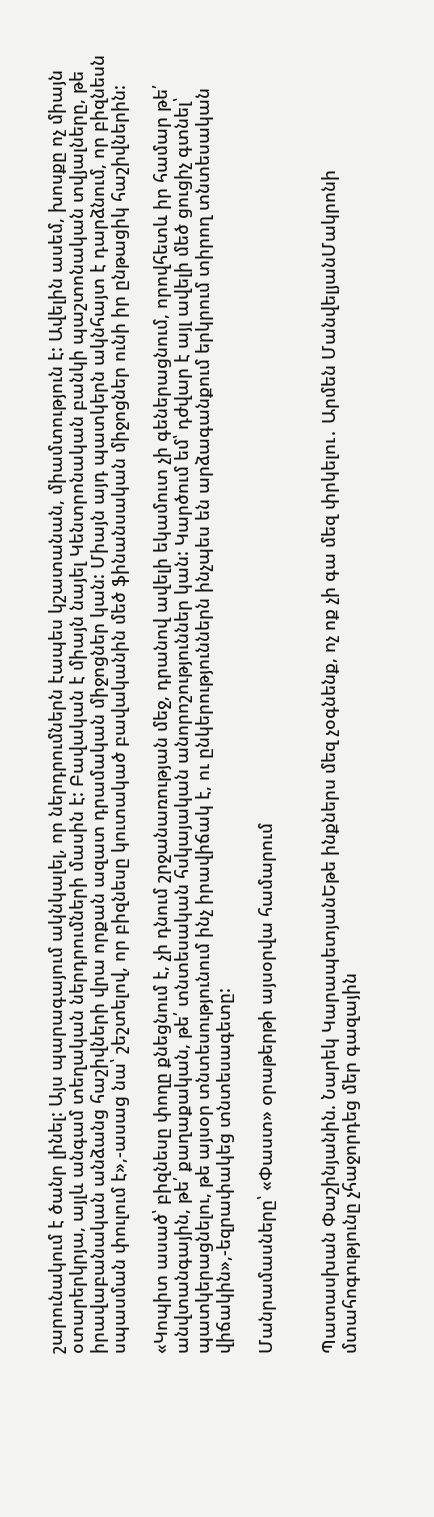շարունակում է ծանր լինել: Այս պարագայում ակնկալել, որ ներդրումներն էապես կշատանան, միամտություն է: Ավելին ասեմ, խոսքը ոչ միայն օտարերկրյա, այլև անգամ տեղական ներդրումների մասին է: Բավական է միայն նայել Կենտրոնական բանկի պաշտոնական տվյալները, թե իրավաբանական անձանց հաշիվների վրա որքան ազատ դրամական միջոցներ կան: Միայն այդ պատկերն ակնհայտ է դարձնում, որ բիզնեսն սպասման փուլում է»,-ասաց նա՝ շեշտելով, որ բիզնեսը կուտակած բավականին մեծ ֆինանսական միջոցներ ունի իր ընթացիկ հաշիվներին:

«Կոպիտ ասած՝ բիզնեսը փողը քնեցնում է, չի դնում շրջանառության մեջ, դրանով ավելի եկամուտ չի գեներացնում, որովհետև իր համար թե՛ անվտանգային, թե՛ քաղաքական, թե՛ տնտեսական հսկայական անորոշություններ կան: Կարծում եմ՝ դժվար է այլ ավելի մեծ ցուցիչ գտնել՝ պատկերացնելու, թե այսօր տնտեսությունում ինչ իրավիճակ է, ու ընկերություններն ինչպես են արձագանքում երկրում տիրող տնտեսական վիճակին»,-եզրափակեց տնտեսագետը:

Մանրամասները՝ «Փաստ» օրաթերթի այսօրվա համարում


Պատասխան Փաշինյանին. Նարեկ ԿարապետյանԵթե ինքներս մեզ չօգնենք, ոչ ոք չի գա մեզ փրկելու․ Արմեն ՄանվելյանՄակրոնի մտահոգությունը չհաջորդեց մեր գազային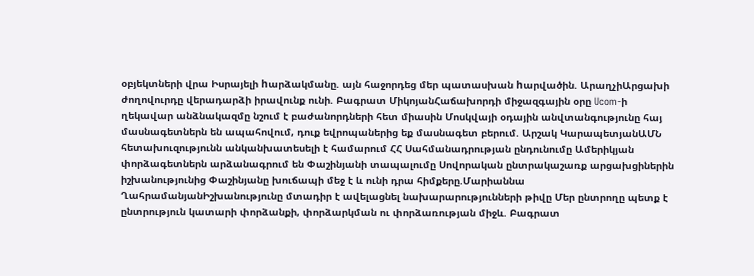օբյեկտների վրա Իսրայելի hարձակմանը. այն հաջորդեց մեր պատասխան hարվածին. ԱրաղչիԱրցախի ժողովուրդը վերադարձի իրավունք ունի. Բագրատ ՄիկոյանՀաճախորդի միջազգային օրը Ucom-ի ղեկավար անձնակազմը նշում է բաժանորդների հետ միասին Մոսկվայի օդային անվտանգությունը հայ մասնագետներն են ապահովում, դուք եվրոպաներից եք մասնագետ բերում. Արշակ ԿարապետյանԱՄՆ հետախուզությունն անկանխատեսելի է համարում ՀՀ Սահմանադրության ընդունումը Ամերիկյան փորձագետներն արձանագրում են Փաշինյանի տապալումը Սովորական ընտրակաշառք արցախցիներին իշխանությունից Փաշինյանը խուճապի մեջ է և ունի դրա հիմքերը.Մարիաննա ՂահրամանյանԻշխանությունը մտադիր է ավելացնել նախարարությունների թիվը Մեր ընտրողը պետք է ընտրություն կատարի փորձանքի, փորձարկման ու փորձառության միջև. Բագրատ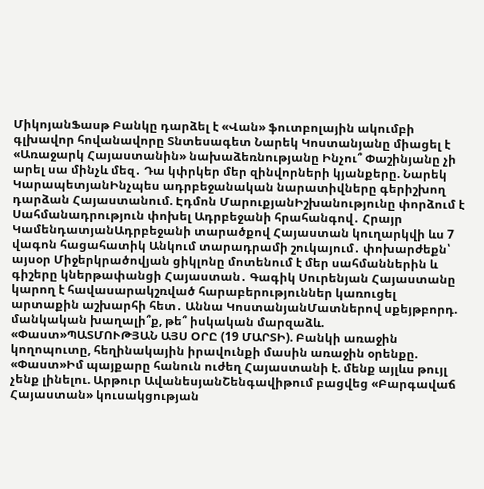ՄիկոյանՖասթ Բանկը դարձել է «Վան» ֆուտբոլային ակումբի գլխավոր հովանավորը Տնտեսագետ Նարեկ Կոստանյանը միացել է «Առաջարկ Հայաստանին» նախաձեռնությանը Ինչու՞ Փաշինյանը չի արել սա մինչև մեզ․ Դա կփրկեր մեր զինվորների կյանքերը. Նարեկ ԿարապետյանԻնչպես ադրբեջանական նարատիվները գերիշխող դարձան Հայաստանում. Էդմոն ՄարուքյանԻշխանությունը փորձում է Սահմանադրություն փոխել Ադրբեջանի հրահանգով․ Հրայր ԿամենդատյանԱդրբեջանի տարածքով Հայաստան կուղարկվի ևս 7 վագոն հացահատիկ Անկում տարադրամի շուկայում․ փոխարժեքն՝ այսօր Միջերկրածովյան ցիկլոնը մոտենում է մեր սահմաններին և գիշերը կներթափանցի Հայաստան․ Գագիկ Սուրենյան Հայաստանը կարող է հավասարակշռված հարաբերություններ կառուցել արտաքին աշխարհի հետ․ Աննա ԿոստանյանՄատներով սքեյթբորդ. մանկական խաղալի՞ք, թե՞ իսկական մարզաձև. «Փաստ»ՊԱՏՄՈՒԹՅԱՆ ԱՅՍ ՕՐԸ (19 ՄԱՐՏԻ). Բանկի առաջին կողոպուտը, հեղինակային իրավունքի մասին առաջին օրենքը. «Փաստ»Իմ պայքարը հանուն ուժեղ Հայաստանի է. մենք այլևս թույլ չենք լինելու. Արթուր ԱվանեսյանՇենգավիթում բացվեց «Բարգավաճ Հայաստան» կուսակցության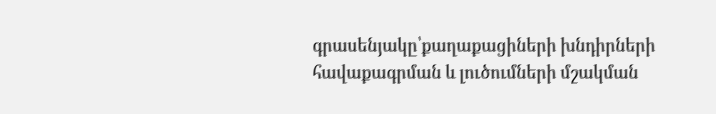գրասենյակը՝քաղաքացիների խնդիրների հավաքագրման և լուծումների մշակման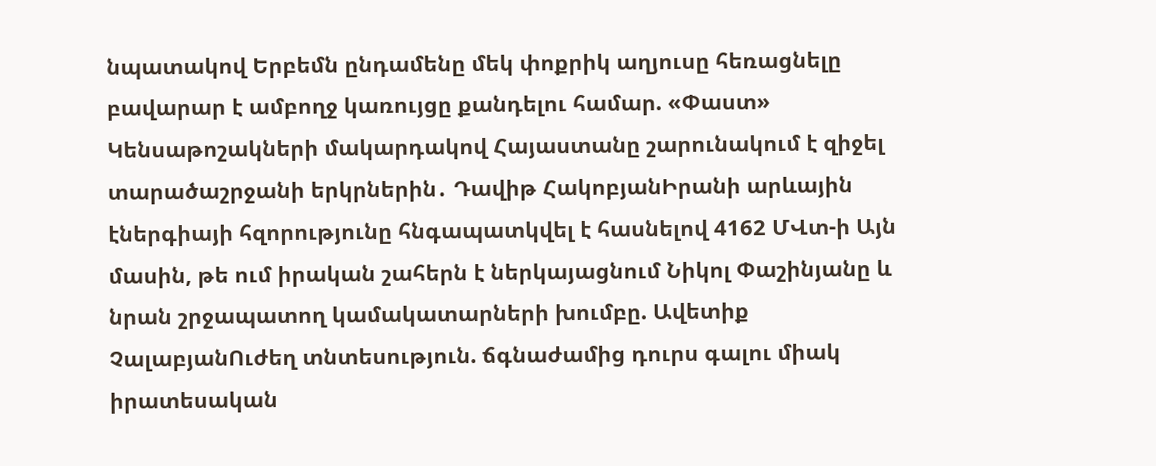նպատակով Երբեմն ընդամենը մեկ փոքրիկ աղյուսը հեռացնելը բավարար է ամբողջ կառույցը քանդելու համար. «Փաստ» Կենսաթոշակների մակարդակով Հայաստանը շարունակում է զիջել տարածաշրջանի երկրներին․ Դավիթ ՀակոբյանԻրանի արևային էներգիայի հզորությունը հնգապատկվել է հասնելով 4162 ՄՎտ-ի Այն մասին, թե ում իրական շահերն է ներկայացնում Նիկոլ Փաշինյանը և նրան շրջապատող կամակատարների խումբը. Ավետիք ՉալաբյանՈւժեղ տնտեսություն. ճգնաժամից դուրս գալու միակ իրատեսական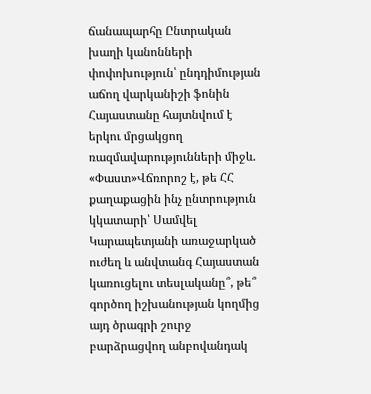ճանապարհը Ընտրական խաղի կանոնների փոփոխություն՝ ընդդիմության աճող վարկանիշի ֆոնին Հայաստանը հայտնվում է երկու մրցակցող ռազմավարությունների միջև. «Փաստ»Վճռորոշ է, թե ՀՀ քաղաքացին ինչ ընտրություն կկատարի՝ Սամվել Կարապետյանի առաջարկած ուժեղ և անվտանգ Հայաստան կառուցելու տեսլականը՞, թե՞ գործող իշխանության կողմից այդ ծրագրի շուրջ բարձրացվող անբովանդակ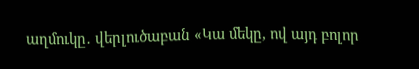աղմուկը․ վերլուծաբան «Կա մեկը, ով այդ բոլոր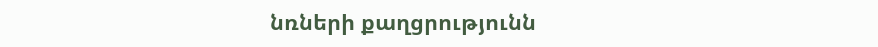նռների քաղցրությունն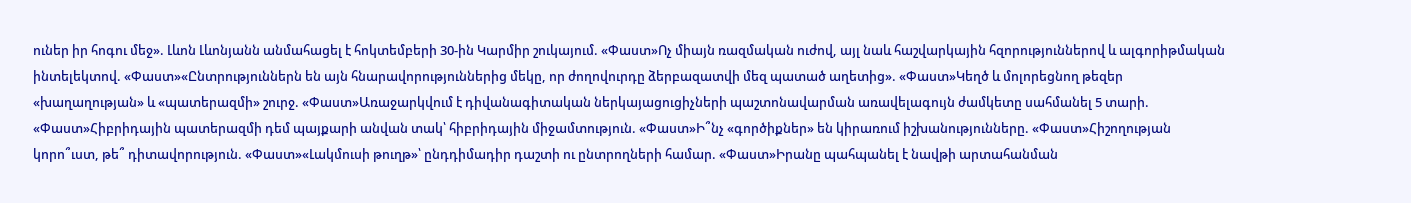ուներ իր հոգու մեջ». Լևոն Լևոնյանն անմահացել է հոկտեմբերի 30-ին Կարմիր շուկայում. «Փաստ»Ոչ միայն ռազմական ուժով, այլ նաև հաշվարկային հզորություններով և ալգորիթմական ինտելեկտով. «Փաստ»«Ընտրություններն են այն հնարավորություններից մեկը, որ ժողովուրդը ձերբազատվի մեզ պատած աղետից». «Փաստ»Կեղծ և մոլորեցնող թեզեր «խաղաղության» և «պատերազմի» շուրջ. «Փաստ»Առաջարկվում է դիվանագիտական ներկայացուցիչների պաշտոնավարման առավելագույն ժամկետը սահմանել 5 տարի. «Փաստ»Հիբրիդային պատերազմի դեմ պայքարի անվան տակ՝ հիբրիդային միջամտություն. «Փաստ»Ի՞նչ «գործիքներ» են կիրառում իշխանությունները. «Փաստ»Հիշողության կորո՞ւստ, թե՞ դիտավորություն. «Փաստ»«Լակմուսի թուղթ»՝ ընդդիմադիր դաշտի ու ընտրողների համար. «Փաստ»Իրանը պահպանել է նավթի արտահանման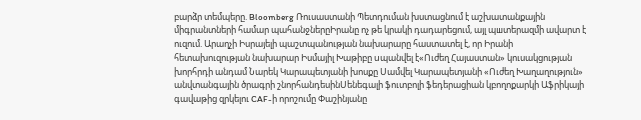բարձր տեմպերը. Bloomberg Ռուսաստանի Պետդուման խստացնում է աշխատանքային միգրանտների համար պահանջներըԻրանը ոչ թե կրակի դադարեցում, այլ պшտերազմի ավարտ է ուզում. Արաղչի Իսրայելի պաշտպանության նախարարը հաստատել է, որ Իրանի հետախուզության նախարար Իսմայիլ Խաթիբը uպանվել է«Ուժեղ Հայաստան» կուսակցության խորհրդի անդամ Նարեկ Կարապետյանի խոսքը Սամվել Կարապետյանի «Ուժեղ Խաղաղություն» անվտանգային ծրագրի շնորհանդեսինՍենեգալի ֆուտբոլի ֆեդերացիան կբողոքարկի Աֆրիկայի գավաթից զրկելու CAF-ի որոշումը Փաշինյանը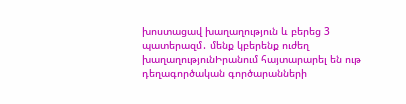խոստացավ խաղաղություն և բերեց 3 պատերազմ․ մենք կբերենք ուժեղ խաղաղությունԻրանում հայտարարել են ութ դեղագործական գործարանների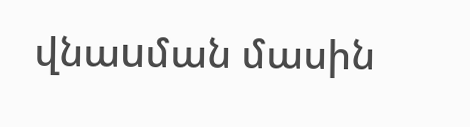վնաuման մասին